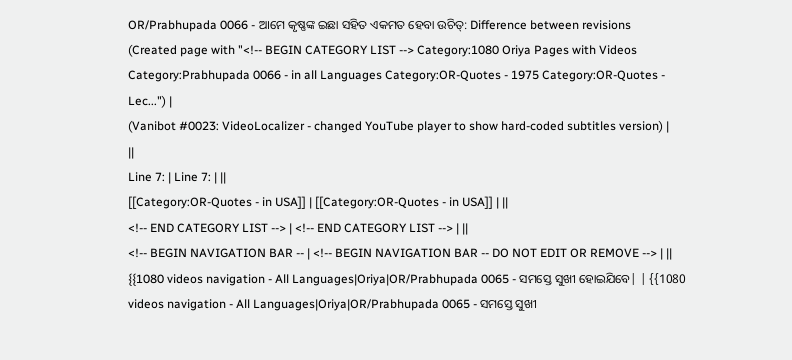OR/Prabhupada 0066 - ଆମେ କୃଷ୍ଣଙ୍କ ଇଛା ସହିତ ଏକମତ ହେବା ଉଚିତ୍: Difference between revisions
(Created page with "<!-- BEGIN CATEGORY LIST --> Category:1080 Oriya Pages with Videos Category:Prabhupada 0066 - in all Languages Category:OR-Quotes - 1975 Category:OR-Quotes - Lec...") |
(Vanibot #0023: VideoLocalizer - changed YouTube player to show hard-coded subtitles version) |
||
Line 7: | Line 7: | ||
[[Category:OR-Quotes - in USA]] | [[Category:OR-Quotes - in USA]] | ||
<!-- END CATEGORY LIST --> | <!-- END CATEGORY LIST --> | ||
<!-- BEGIN NAVIGATION BAR -- | <!-- BEGIN NAVIGATION BAR -- DO NOT EDIT OR REMOVE --> | ||
{{1080 videos navigation - All Languages|Oriya|OR/Prabhupada 0065 - ସମସ୍ତେ ସୁଖୀ ହୋଇଯିବେ| | {{1080 videos navigation - All Languages|Oriya|OR/Prabhupada 0065 - ସମସ୍ତେ ସୁଖୀ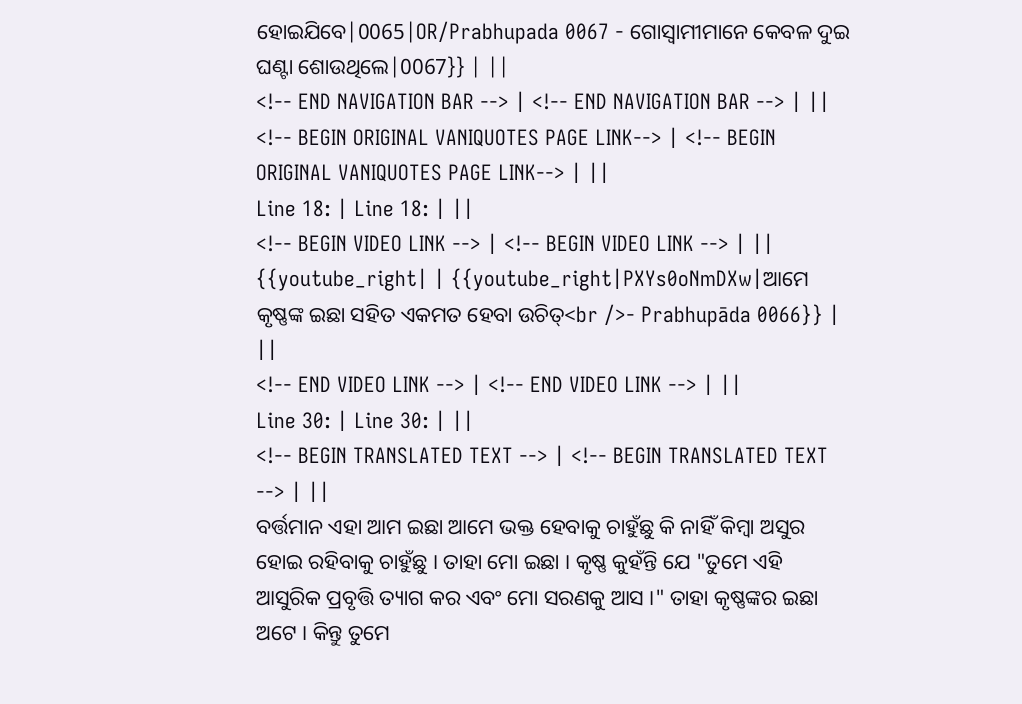ହୋଇଯିବେ|0065|OR/Prabhupada 0067 - ଗୋସ୍ଵାମୀମାନେ କେବଳ ଦୁଇ ଘଣ୍ଟା ଶୋଉଥିଲେ|0067}} | ||
<!-- END NAVIGATION BAR --> | <!-- END NAVIGATION BAR --> | ||
<!-- BEGIN ORIGINAL VANIQUOTES PAGE LINK--> | <!-- BEGIN ORIGINAL VANIQUOTES PAGE LINK--> | ||
Line 18: | Line 18: | ||
<!-- BEGIN VIDEO LINK --> | <!-- BEGIN VIDEO LINK --> | ||
{{youtube_right| | {{youtube_right|PXYs0oNmDXw|ଆମେ କୃଷ୍ଣଙ୍କ ଇଛା ସହିତ ଏକମତ ହେବା ଉଚିତ୍<br />- Prabhupāda 0066}} | ||
<!-- END VIDEO LINK --> | <!-- END VIDEO LINK --> | ||
Line 30: | Line 30: | ||
<!-- BEGIN TRANSLATED TEXT --> | <!-- BEGIN TRANSLATED TEXT --> | ||
ବର୍ତ୍ତମାନ ଏହା ଆମ ଇଛା ଆମେ ଭକ୍ତ ହେବାକୁ ଚାହୁଁଛୁ କି ନାହିଁ କିମ୍ଵା ଅସୁର ହୋଇ ରହିବାକୁ ଚାହୁଁଛୁ । ତାହା ମୋ ଇଛା । କୃଷ୍ଣ କୁହଁନ୍ତି ଯେ "ତୁମେ ଏହି ଆସୁରିକ ପ୍ରବୃତ୍ତି ତ୍ୟାଗ କର ଏବଂ ମୋ ସରଣକୁ ଆସ ।" ତାହା କୃଷ୍ଣଙ୍କର ଇଛା ଅଟେ । କିନ୍ତୁ ତୁମେ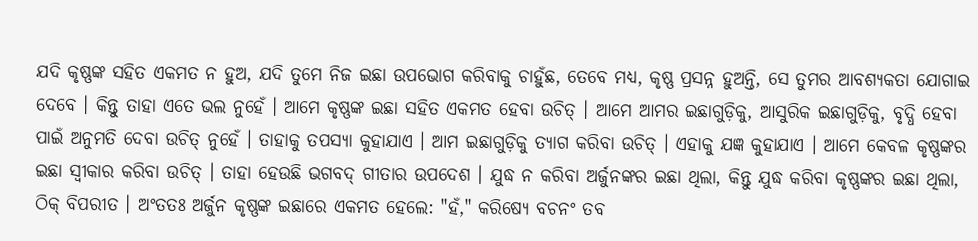ଯଦି କୃଷ୍ଣଙ୍କ ସହିତ ଏକମତ ନ ହୁଅ, ଯଦି ତୁମେ ନିଜ ଇଛା ଉପଭୋଗ କରିବାକୁ ଚାହୁଁଛ, ତେବେ ମଧ୍ୟ, କୃଷ୍ଣ ପ୍ରସନ୍ନ ହୁଅନ୍ତି, ସେ ତୁମର ଆବଶ୍ୟକତା ଯୋଗାଇ ଦେବେ । କିନ୍ତୁ ତାହା ଏତେ ଭଲ ନୁହେଁ । ଆମେ କୃଷ୍ଣଙ୍କ ଇଛା ସହିତ ଏକମତ ହେବା ଉଚିତ୍ । ଆମେ ଆମର ଇଛାଗୁଡ଼ିକୁ, ଆସୁରିକ ଇଛାଗୁଡ଼ିକୁ, ବୃଦ୍ଧି ହେବା ପାଇଁ ଅନୁମତି ଦେବା ଉଚିତ୍ ନୁହେଁ । ତାହାକୁ ତପସ୍ୟା କୁହାଯାଏ । ଆମ ଇଛାଗୁଡ଼ିକୁ ତ୍ୟାଗ କରିବା ଉଚିତ୍ । ଏହାକୁ ଯଜ୍ଞ କୁହାଯାଏ । ଆମେ କେବଳ କୃଷ୍ଣଙ୍କର ଇଛା ସ୍ଵୀକାର କରିବା ଉଚିତ୍ । ତାହା ହେଉଛି ଭଗବଦ୍ ଗୀତାର ଉପଦେଶ । ଯୁଦ୍ଧ ନ କରିବା ଅର୍ଜୁନଙ୍କର ଇଛା ଥିଲା, କିନ୍ତୁ ଯୁଦ୍ଧ କରିବା କୃଷ୍ଣଙ୍କର ଇଛା ଥିଲା, ଠିକ୍ ବିପରୀତ । ଅଂତତଃ ଅର୍ଜୁନ କୃଷ୍ଣଙ୍କ ଇଛାରେ ଏକମତ ହେଲେ: "ହଁ," କରିଷ୍ୟେ ବଚନଂ ତବ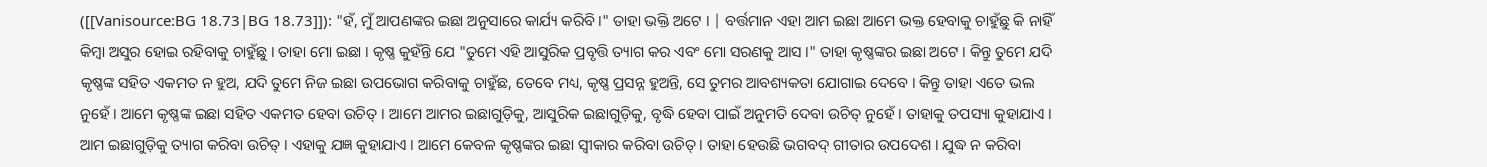([[Vanisource:BG 18.73|BG 18.73]]): "ହଁ, ମୁଁ ଆପଣଙ୍କର ଇଛା ଅନୁସାରେ କାର୍ଯ୍ୟ କରିବି ।" ତାହା ଭକ୍ତି ଅଟେ । | ବର୍ତ୍ତମାନ ଏହା ଆମ ଇଛା ଆମେ ଭକ୍ତ ହେବାକୁ ଚାହୁଁଛୁ କି ନାହିଁ କିମ୍ଵା ଅସୁର ହୋଇ ରହିବାକୁ ଚାହୁଁଛୁ । ତାହା ମୋ ଇଛା । କୃଷ୍ଣ କୁହଁନ୍ତି ଯେ "ତୁମେ ଏହି ଆସୁରିକ ପ୍ରବୃତ୍ତି ତ୍ୟାଗ କର ଏବଂ ମୋ ସରଣକୁ ଆସ ।" ତାହା କୃଷ୍ଣଙ୍କର ଇଛା ଅଟେ । କିନ୍ତୁ ତୁମେ ଯଦି କୃଷ୍ଣଙ୍କ ସହିତ ଏକମତ ନ ହୁଅ, ଯଦି ତୁମେ ନିଜ ଇଛା ଉପଭୋଗ କରିବାକୁ ଚାହୁଁଛ, ତେବେ ମଧ୍ୟ, କୃଷ୍ଣ ପ୍ରସନ୍ନ ହୁଅନ୍ତି, ସେ ତୁମର ଆବଶ୍ୟକତା ଯୋଗାଇ ଦେବେ । କିନ୍ତୁ ତାହା ଏତେ ଭଲ ନୁହେଁ । ଆମେ କୃଷ୍ଣଙ୍କ ଇଛା ସହିତ ଏକମତ ହେବା ଉଚିତ୍ । ଆମେ ଆମର ଇଛାଗୁଡ଼ିକୁ, ଆସୁରିକ ଇଛାଗୁଡ଼ିକୁ, ବୃଦ୍ଧି ହେବା ପାଇଁ ଅନୁମତି ଦେବା ଉଚିତ୍ ନୁହେଁ । ତାହାକୁ ତପସ୍ୟା କୁହାଯାଏ । ଆମ ଇଛାଗୁଡ଼ିକୁ ତ୍ୟାଗ କରିବା ଉଚିତ୍ । ଏହାକୁ ଯଜ୍ଞ କୁହାଯାଏ । ଆମେ କେବଳ କୃଷ୍ଣଙ୍କର ଇଛା ସ୍ଵୀକାର କରିବା ଉଚିତ୍ । ତାହା ହେଉଛି ଭଗବଦ୍ ଗୀତାର ଉପଦେଶ । ଯୁଦ୍ଧ ନ କରିବା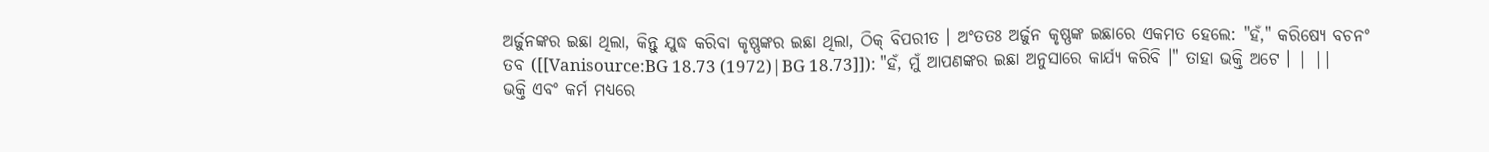ଅର୍ଜୁନଙ୍କର ଇଛା ଥିଲା, କିନ୍ତୁ ଯୁଦ୍ଧ କରିବା କୃଷ୍ଣଙ୍କର ଇଛା ଥିଲା, ଠିକ୍ ବିପରୀତ । ଅଂତତଃ ଅର୍ଜୁନ କୃଷ୍ଣଙ୍କ ଇଛାରେ ଏକମତ ହେଲେ: "ହଁ," କରିଷ୍ୟେ ବଚନଂ ତବ ([[Vanisource:BG 18.73 (1972)|BG 18.73]]): "ହଁ, ମୁଁ ଆପଣଙ୍କର ଇଛା ଅନୁସାରେ କାର୍ଯ୍ୟ କରିବି ।" ତାହା ଭକ୍ତି ଅଟେ । | ||
ଭକ୍ତି ଏବଂ କର୍ମ ମଧ୍ୟରେ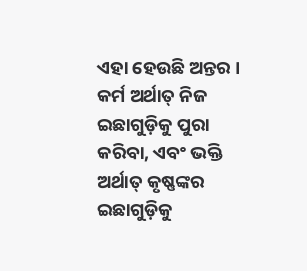ଏହା ହେଉଛି ଅନ୍ତର । କର୍ମ ଅର୍ଥାତ୍ ନିଜ ଇଛାଗୁଡ଼ିକୁ ପୁରା କରିବା, ଏବଂ ଭକ୍ତି ଅର୍ଥାତ୍ କୃଷ୍ଣଙ୍କର ଇଛାଗୁଡ଼ିକୁ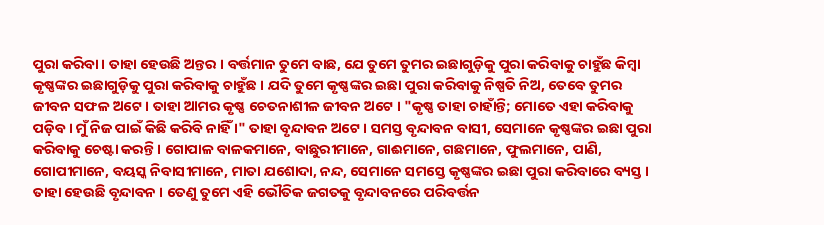ପୁରା କରିବା । ତାହା ହେଉଛି ଅନ୍ତର । ବର୍ତ୍ତମାନ ତୁମେ ବାଛ, ଯେ ତୁମେ ତୁମର ଇଛାଗୁଡ଼ିକୁ ପୁରା କରିବାକୁ ଚାହୁଁଛ କିମ୍ଵା କୃଷ୍ଣଙ୍କର ଇଛାଗୁଡ଼ିକୁ ପୁରା କରିବାକୁ ଚାହୁଁଛ । ଯଦି ତୁମେ କୃଷ୍ଣଙ୍କର ଇଛା ପୁରା କରିବାକୁ ନିଷ୍ପତି ନିଅ, ତେବେ ତୁମର ଜୀବନ ସଫଳ ଅଟେ । ତାହା ଆମର କୃଷ୍ଣ ଚେତନାଶୀଳ ଜୀବନ ଅଟେ । "କୃଷ୍ଣ ତାହା ଚାହାଁନ୍ତି; ମୋତେ ଏହା କରିବାକୁ ପଡ଼ିବ । ମୁଁ ନିଜ ପାଇଁ କିଛି କରିବି ନାହିଁ ।" ତାହା ବୃନ୍ଦାବନ ଅଟେ । ସମସ୍ତ ବୃନ୍ଦାବନ ବାସୀ, ସେମାନେ କୃଷ୍ଣଙ୍କର ଇଛା ପୁରା କରିବାକୁ ଚେଷ୍ଟା କରନ୍ତି । ଗୋପାଳ ବାଳକମାନେ, ବାଛୁରୀମାନେ, ଗାଈମାନେ, ଗଛମାନେ, ଫୁଲମାନେ, ପାଣି, ଗୋପୀମାନେ, ବୟସ୍କ ନିବାସୀମାନେ, ମାତା ଯଶୋଦା, ନନ୍ଦ, ସେମାନେ ସମସ୍ତେ କୃଷ୍ଣଙ୍କର ଇଛା ପୁରା କରିବାରେ ବ୍ୟସ୍ତ । ତାହା ହେଉଛି ବୃନ୍ଦାବନ । ତେଣୁ ତୁମେ ଏହି ଭୌତିକ ଜଗତକୁ ବୃନ୍ଦାବନରେ ପରିବର୍ତ୍ତନ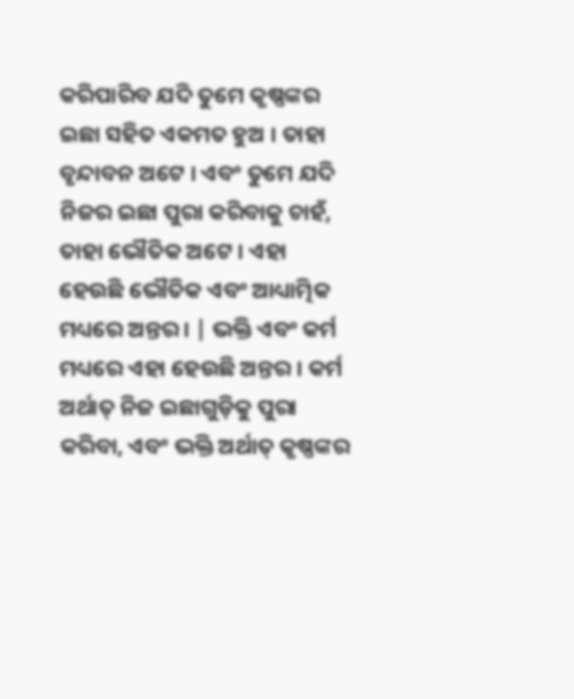କରିପାରିବ ଯଦି ତୁମେ କୃଷ୍ଣଙ୍କର ଇଛା ସହିତ ଏକମତ ହୁଅ । ତାହା ବୃନ୍ଦାବନ ଅଟେ । ଏବଂ ତୁମେ ଯଦି ନିଜର ଇଛା ପୁରା କରିବାକୁ ଚାହଁ, ତାହା ଭୌତିକ ଅଟେ । ଏହା ହେଉଛି ଭୌତିକ ଏବଂ ଆଧ୍ୟାତ୍ମିକ ମଧ୍ୟରେ ଅନ୍ତର । | ଭକ୍ତି ଏବଂ କର୍ମ ମଧ୍ୟରେ ଏହା ହେଉଛି ଅନ୍ତର । କର୍ମ ଅର୍ଥାତ୍ ନିଜ ଇଛାଗୁଡ଼ିକୁ ପୁରା କରିବା, ଏବଂ ଭକ୍ତି ଅର୍ଥାତ୍ କୃଷ୍ଣଙ୍କର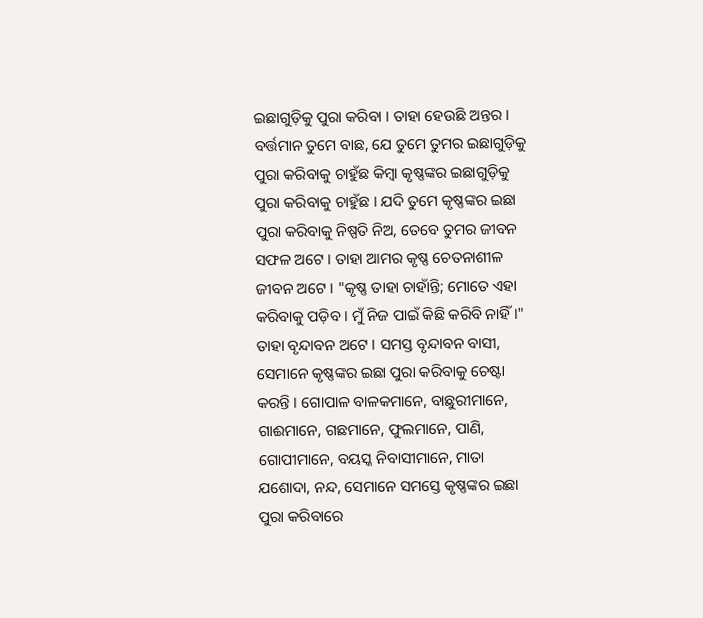ଇଛାଗୁଡ଼ିକୁ ପୁରା କରିବା । ତାହା ହେଉଛି ଅନ୍ତର । ବର୍ତ୍ତମାନ ତୁମେ ବାଛ, ଯେ ତୁମେ ତୁମର ଇଛାଗୁଡ଼ିକୁ ପୁରା କରିବାକୁ ଚାହୁଁଛ କିମ୍ଵା କୃଷ୍ଣଙ୍କର ଇଛାଗୁଡ଼ିକୁ ପୁରା କରିବାକୁ ଚାହୁଁଛ । ଯଦି ତୁମେ କୃଷ୍ଣଙ୍କର ଇଛା ପୁରା କରିବାକୁ ନିଷ୍ପତି ନିଅ, ତେବେ ତୁମର ଜୀବନ ସଫଳ ଅଟେ । ତାହା ଆମର କୃଷ୍ଣ ଚେତନାଶୀଳ ଜୀବନ ଅଟେ । "କୃଷ୍ଣ ତାହା ଚାହାଁନ୍ତି; ମୋତେ ଏହା କରିବାକୁ ପଡ଼ିବ । ମୁଁ ନିଜ ପାଇଁ କିଛି କରିବି ନାହିଁ ।" ତାହା ବୃନ୍ଦାବନ ଅଟେ । ସମସ୍ତ ବୃନ୍ଦାବନ ବାସୀ, ସେମାନେ କୃଷ୍ଣଙ୍କର ଇଛା ପୁରା କରିବାକୁ ଚେଷ୍ଟା କରନ୍ତି । ଗୋପାଳ ବାଳକମାନେ, ବାଛୁରୀମାନେ, ଗାଈମାନେ, ଗଛମାନେ, ଫୁଲମାନେ, ପାଣି, ଗୋପୀମାନେ, ବୟସ୍କ ନିବାସୀମାନେ, ମାତା ଯଶୋଦା, ନନ୍ଦ, ସେମାନେ ସମସ୍ତେ କୃଷ୍ଣଙ୍କର ଇଛା ପୁରା କରିବାରେ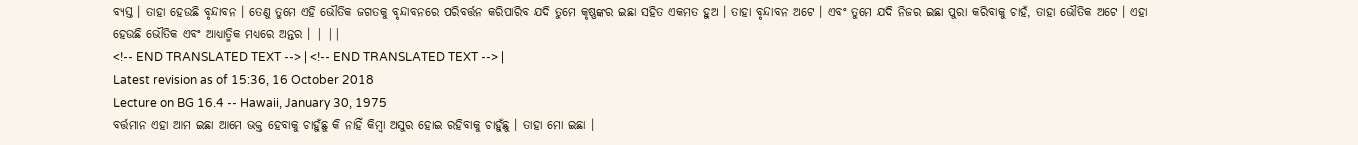ବ୍ୟସ୍ତ । ତାହା ହେଉଛି ବୃନ୍ଦାବନ । ତେଣୁ ତୁମେ ଏହି ଭୌତିକ ଜଗତକୁ ବୃନ୍ଦାବନରେ ପରିବର୍ତ୍ତନ କରିପାରିବ ଯଦି ତୁମେ କୃଷ୍ଣଙ୍କର ଇଛା ସହିତ ଏକମତ ହୁଅ । ତାହା ବୃନ୍ଦାବନ ଅଟେ । ଏବଂ ତୁମେ ଯଦି ନିଜର ଇଛା ପୁରା କରିବାକୁ ଚାହଁ, ତାହା ଭୌତିକ ଅଟେ । ଏହା ହେଉଛି ଭୌତିକ ଏବଂ ଆଧ୍ୟାତ୍ମିକ ମଧ୍ୟରେ ଅନ୍ତର । | ||
<!-- END TRANSLATED TEXT --> | <!-- END TRANSLATED TEXT --> |
Latest revision as of 15:36, 16 October 2018
Lecture on BG 16.4 -- Hawaii, January 30, 1975
ବର୍ତ୍ତମାନ ଏହା ଆମ ଇଛା ଆମେ ଭକ୍ତ ହେବାକୁ ଚାହୁଁଛୁ କି ନାହିଁ କିମ୍ଵା ଅସୁର ହୋଇ ରହିବାକୁ ଚାହୁଁଛୁ । ତାହା ମୋ ଇଛା ।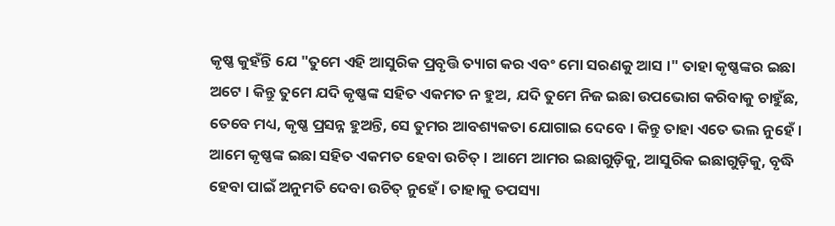କୃଷ୍ଣ କୁହଁନ୍ତି ଯେ "ତୁମେ ଏହି ଆସୁରିକ ପ୍ରବୃତ୍ତି ତ୍ୟାଗ କର ଏବଂ ମୋ ସରଣକୁ ଆସ ।" ତାହା କୃଷ୍ଣଙ୍କର ଇଛା ଅଟେ । କିନ୍ତୁ ତୁମେ ଯଦି କୃଷ୍ଣଙ୍କ ସହିତ ଏକମତ ନ ହୁଅ, ଯଦି ତୁମେ ନିଜ ଇଛା ଉପଭୋଗ କରିବାକୁ ଚାହୁଁଛ, ତେବେ ମଧ୍ୟ, କୃଷ୍ଣ ପ୍ରସନ୍ନ ହୁଅନ୍ତି, ସେ ତୁମର ଆବଶ୍ୟକତା ଯୋଗାଇ ଦେବେ । କିନ୍ତୁ ତାହା ଏତେ ଭଲ ନୁହେଁ । ଆମେ କୃଷ୍ଣଙ୍କ ଇଛା ସହିତ ଏକମତ ହେବା ଉଚିତ୍ । ଆମେ ଆମର ଇଛାଗୁଡ଼ିକୁ, ଆସୁରିକ ଇଛାଗୁଡ଼ିକୁ, ବୃଦ୍ଧି ହେବା ପାଇଁ ଅନୁମତି ଦେବା ଉଚିତ୍ ନୁହେଁ । ତାହାକୁ ତପସ୍ୟା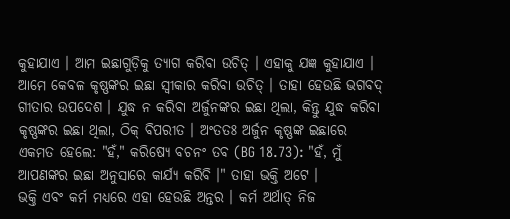କୁହାଯାଏ । ଆମ ଇଛାଗୁଡ଼ିକୁ ତ୍ୟାଗ କରିବା ଉଚିତ୍ । ଏହାକୁ ଯଜ୍ଞ କୁହାଯାଏ । ଆମେ କେବଳ କୃଷ୍ଣଙ୍କର ଇଛା ସ୍ଵୀକାର କରିବା ଉଚିତ୍ । ତାହା ହେଉଛି ଭଗବଦ୍ ଗୀତାର ଉପଦେଶ । ଯୁଦ୍ଧ ନ କରିବା ଅର୍ଜୁନଙ୍କର ଇଛା ଥିଲା, କିନ୍ତୁ ଯୁଦ୍ଧ କରିବା କୃଷ୍ଣଙ୍କର ଇଛା ଥିଲା, ଠିକ୍ ବିପରୀତ । ଅଂତତଃ ଅର୍ଜୁନ କୃଷ୍ଣଙ୍କ ଇଛାରେ ଏକମତ ହେଲେ: "ହଁ," କରିଷ୍ୟେ ବଚନଂ ତବ (BG 18.73): "ହଁ, ମୁଁ ଆପଣଙ୍କର ଇଛା ଅନୁସାରେ କାର୍ଯ୍ୟ କରିବି ।" ତାହା ଭକ୍ତି ଅଟେ ।
ଭକ୍ତି ଏବଂ କର୍ମ ମଧ୍ୟରେ ଏହା ହେଉଛି ଅନ୍ତର । କର୍ମ ଅର୍ଥାତ୍ ନିଜ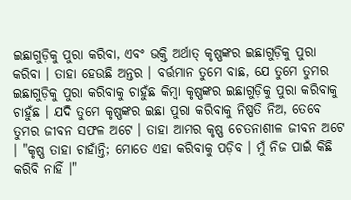ଇଛାଗୁଡ଼ିକୁ ପୁରା କରିବା, ଏବଂ ଭକ୍ତି ଅର୍ଥାତ୍ କୃଷ୍ଣଙ୍କର ଇଛାଗୁଡ଼ିକୁ ପୁରା କରିବା । ତାହା ହେଉଛି ଅନ୍ତର । ବର୍ତ୍ତମାନ ତୁମେ ବାଛ, ଯେ ତୁମେ ତୁମର ଇଛାଗୁଡ଼ିକୁ ପୁରା କରିବାକୁ ଚାହୁଁଛ କିମ୍ଵା କୃଷ୍ଣଙ୍କର ଇଛାଗୁଡ଼ିକୁ ପୁରା କରିବାକୁ ଚାହୁଁଛ । ଯଦି ତୁମେ କୃଷ୍ଣଙ୍କର ଇଛା ପୁରା କରିବାକୁ ନିଷ୍ପତି ନିଅ, ତେବେ ତୁମର ଜୀବନ ସଫଳ ଅଟେ । ତାହା ଆମର କୃଷ୍ଣ ଚେତନାଶୀଳ ଜୀବନ ଅଟେ । "କୃଷ୍ଣ ତାହା ଚାହାଁନ୍ତି; ମୋତେ ଏହା କରିବାକୁ ପଡ଼ିବ । ମୁଁ ନିଜ ପାଇଁ କିଛି କରିବି ନାହିଁ ।"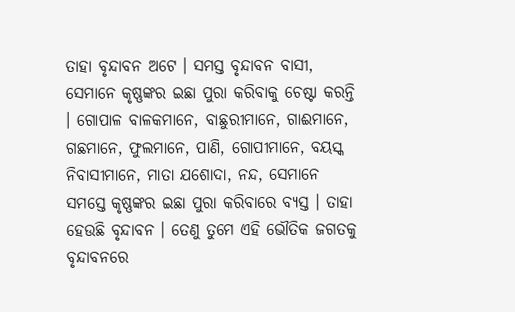ତାହା ବୃନ୍ଦାବନ ଅଟେ । ସମସ୍ତ ବୃନ୍ଦାବନ ବାସୀ, ସେମାନେ କୃଷ୍ଣଙ୍କର ଇଛା ପୁରା କରିବାକୁ ଚେଷ୍ଟା କରନ୍ତି । ଗୋପାଳ ବାଳକମାନେ, ବାଛୁରୀମାନେ, ଗାଈମାନେ, ଗଛମାନେ, ଫୁଲମାନେ, ପାଣି, ଗୋପୀମାନେ, ବୟସ୍କ ନିବାସୀମାନେ, ମାତା ଯଶୋଦା, ନନ୍ଦ, ସେମାନେ ସମସ୍ତେ କୃଷ୍ଣଙ୍କର ଇଛା ପୁରା କରିବାରେ ବ୍ୟସ୍ତ । ତାହା ହେଉଛି ବୃନ୍ଦାବନ । ତେଣୁ ତୁମେ ଏହି ଭୌତିକ ଜଗତକୁ ବୃନ୍ଦାବନରେ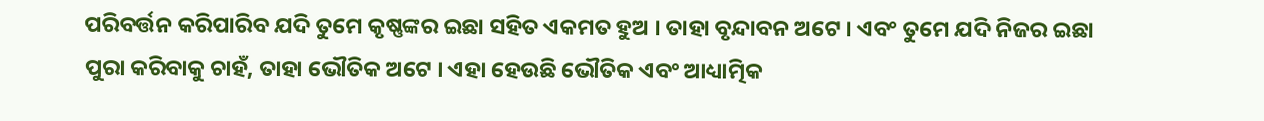ପରିବର୍ତ୍ତନ କରିପାରିବ ଯଦି ତୁମେ କୃଷ୍ଣଙ୍କର ଇଛା ସହିତ ଏକମତ ହୁଅ । ତାହା ବୃନ୍ଦାବନ ଅଟେ । ଏବଂ ତୁମେ ଯଦି ନିଜର ଇଛା ପୁରା କରିବାକୁ ଚାହଁ, ତାହା ଭୌତିକ ଅଟେ । ଏହା ହେଉଛି ଭୌତିକ ଏବଂ ଆଧ୍ୟାତ୍ମିକ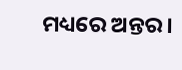ମଧ୍ୟରେ ଅନ୍ତର ।